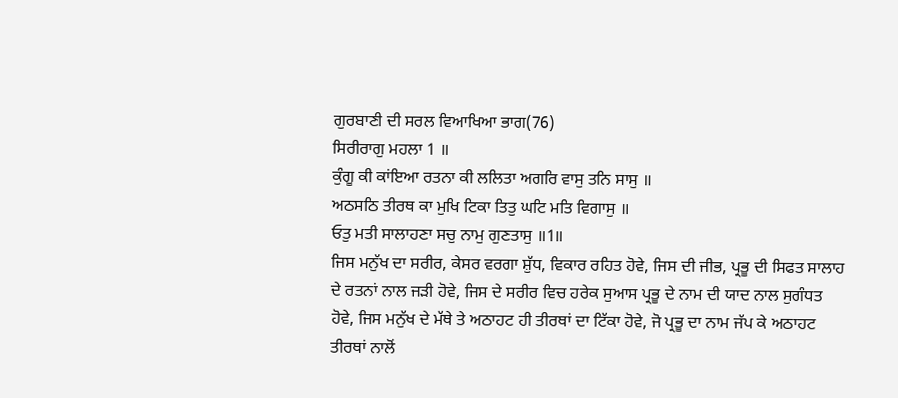ਗੁਰਬਾਣੀ ਦੀ ਸਰਲ ਵਿਆਖਿਆ ਭਾਗ(76)
ਸਿਰੀਰਾਗੁ ਮਹਲਾ 1 ॥
ਕੁੰਗੂ ਕੀ ਕਾਂਇਆ ਰਤਨਾ ਕੀ ਲਲਿਤਾ ਅਗਰਿ ਵਾਸੁ ਤਨਿ ਸਾਸੁ ॥
ਅਠਸਠਿ ਤੀਰਥ ਕਾ ਮੁਖਿ ਟਿਕਾ ਤਿਤੁ ਘਟਿ ਮਤਿ ਵਿਗਾਸੁ ॥
ਓਤੁ ਮਤੀ ਸਾਲਾਹਣਾ ਸਚੁ ਨਾਮੁ ਗੁਣਤਾਸੁ ॥1॥
ਜਿਸ ਮਨੁੱਖ ਦਾ ਸਰੀਰ, ਕੇਸਰ ਵਰਗਾ ਸ਼ੁੱਧ, ਵਿਕਾਰ ਰਹਿਤ ਹੋਵੇ, ਜਿਸ ਦੀ ਜੀਭ, ਪ੍ਰਭੂ ਦੀ ਸਿਫਤ ਸਾਲਾਹ ਦੇ ਰਤਨਾਂ ਨਾਲ ਜੜੀ ਹੋਵੇ, ਜਿਸ ਦੇ ਸਰੀਰ ਵਿਚ ਹਰੇਕ ਸੁਆਸ ਪ੍ਰਭੂ ਦੇ ਨਾਮ ਦੀ ਯਾਦ ਨਾਲ ਸੁਗੰਧਤ ਹੋਵੇ, ਜਿਸ ਮਨੁੱਖ ਦੇ ਮੱਥੇ ਤੇ ਅਠਾਹਟ ਹੀ ਤੀਰਥਾਂ ਦਾ ਟਿੱਕਾ ਹੋਵੇ, ਜੋ ਪ੍ਰਭੂ ਦਾ ਨਾਮ ਜੱਪ ਕੇ ਅਠਾਹਟ ਤੀਰਥਾਂ ਨਾਲੋਂ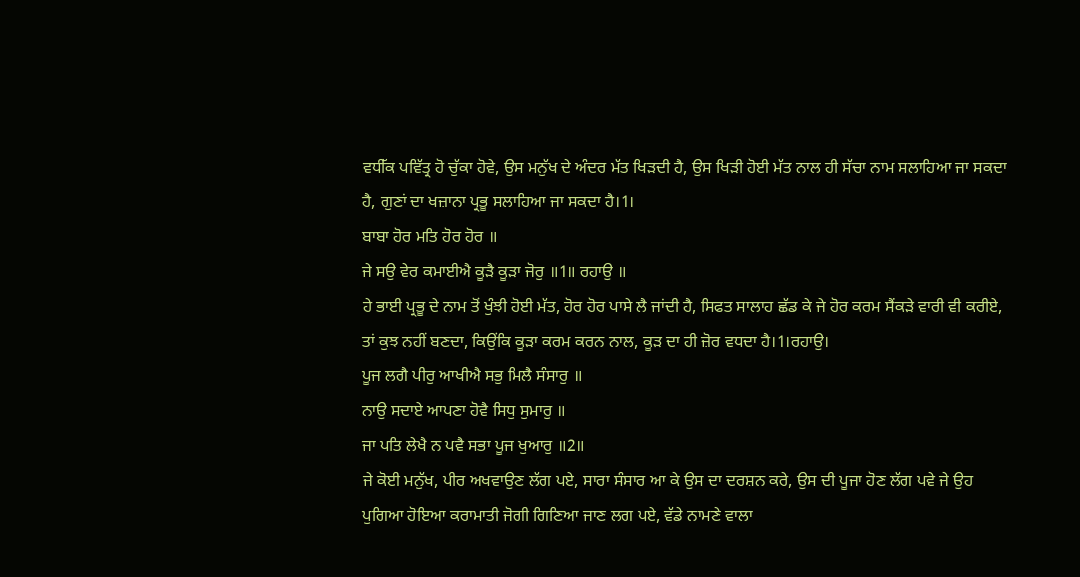ਵਧੀੱਕ ਪਵਿੱਤ੍ਰ ਹੋ ਚੁੱਕਾ ਹੋਵੇ, ਉਸ ਮਨੁੱਖ ਦੇ ਅੰਦਰ ਮੱਤ ਖਿੜਦੀ ਹੈ, ਉਸ ਖਿੜੀ ਹੋਈ ਮੱਤ ਨਾਲ ਹੀ ਸੱਚਾ ਨਾਮ ਸਲਾਹਿਆ ਜਾ ਸਕਦਾ ਹੈ, ਗੁਣਾਂ ਦਾ ਖਜ਼ਾਨਾ ਪ੍ਰਭੂ ਸਲਾਹਿਆ ਜਾ ਸਕਦਾ ਹੈ।1।
ਬਾਬਾ ਹੋਰ ਮਤਿ ਹੋਰ ਹੋਰ ॥
ਜੇ ਸਉ ਵੇਰ ਕਮਾਈਐ ਕੂੜੈ ਕੂੜਾ ਜੋਰੁ ॥1॥ ਰਹਾਉ ॥
ਹੇ ਭਾਈ ਪ੍ਰਭੂ ਦੇ ਨਾਮ ਤੋਂ ਖੁੰਝੀ ਹੋਈ ਮੱਤ, ਹੋਰ ਹੋਰ ਪਾਸੇ ਲੈ ਜਾਂਦੀ ਹੈ, ਸਿਫਤ ਸਾਲਾਹ ਛੱਡ ਕੇ ਜੇ ਹੋਰ ਕਰਮ ਸੈਂਕੜੇ ਵਾਰੀ ਵੀ ਕਰੀਏ, ਤਾਂ ਕੁਝ ਨਹੀਂ ਬਣਦਾ, ਕਿਉਂਕਿ ਕੂੜਾ ਕਰਮ ਕਰਨ ਨਾਲ, ਕੂੜ ਦਾ ਹੀ ਜ਼ੋਰ ਵਧਦਾ ਹੈ।1।ਰਹਾਉ।
ਪੂਜ ਲਗੈ ਪੀਰੁ ਆਖੀਐ ਸਭੁ ਮਿਲੈ ਸੰਸਾਰੁ ॥
ਨਾਉ ਸਦਾਏ ਆਪਣਾ ਹੋਵੈ ਸਿਧੁ ਸੁਮਾਰੁ ॥
ਜਾ ਪਤਿ ਲੇਖੈ ਨ ਪਵੈ ਸਭਾ ਪੂਜ ਖੁਆਰੁ ॥2॥
ਜੇ ਕੋਈ ਮਨੁੱਖ, ਪੀਰ ਅਖਵਾਉਣ ਲੱਗ ਪਏ, ਸਾਰਾ ਸੰਸਾਰ ਆ ਕੇ ਉਸ ਦਾ ਦਰਸ਼ਨ ਕਰੇ, ਉਸ ਦੀ ਪੂਜਾ ਹੋਣ ਲੱਗ ਪਵੇ ਜੇ ਉਹ ਪੁਗਿਆ ਹੋਇਆ ਕਰਾਮਾਤੀ ਜੋਗੀ ਗਿਣਿਆ ਜਾਣ ਲਗ ਪਏ, ਵੱਡੇ ਨਾਮਣੇ ਵਾਲਾ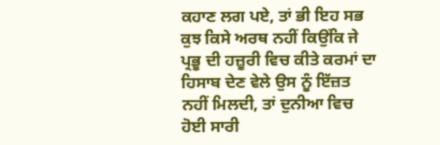ਕਹਾਣ ਲਗ ਪਏ, ਤਾਂ ਭੀ ਇਹ ਸਭ ਕੁਝ ਕਿਸੇ ਅਰਥ ਨਹੀਂ ਕਿਉਂਕਿ ਜੇ ਪ੍ਰਭੂ ਦੀ ਹਜ਼ੂਰੀ ਵਿਚ ਕੀਤੇ ਕਰਮਾਂ ਦਾ ਹਿਸਾਬ ਦੇਣ ਵੇਲੇ ਉਸ ਨੂੰ ਇੱਜ਼ਤ ਨਹੀਂ ਮਿਲਦੀ, ਤਾਂ ਦੁਨੀਆ ਵਿਚ ਹੋਈ ਸਾਰੀ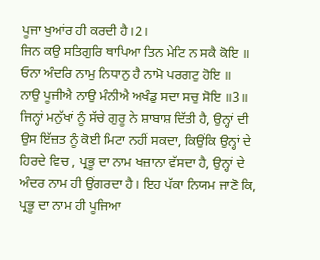ਪੂਜਾ ਖੁਆਂਰ ਹੀ ਕਰਦੀ ਹੈ।2।
ਜਿਨ ਕਉ ਸਤਿਗੁਰਿ ਥਾਪਿਆ ਤਿਨ ਮੇਟਿ ਨ ਸਕੈ ਕੋਇ ॥
ਓਨਾ ਅੰਦਰਿ ਨਾਮੁ ਨਿਧਾਨੁ ਹੈ ਨਾਮੋ ਪਰਗਟੁ ਹੋਇ ॥
ਨਾਉ ਪੂਜੀਐ ਨਾਉ ਮੰਨੀਐ ਅਖੰਡੁ ਸਦਾ ਸਚੁ ਸੋਇ ॥3॥
ਜਿਨ੍ਹਾਂ ਮਨੁੱਖਾਂ ਨੂੰ ਸੱਚੇ ਗੁਰੂ ਨੇ ਸ਼ਾਬਾਸ਼ ਦਿੱਤੀ ਹੈ, ਉਨ੍ਹਾਂ ਦੀ ਉਸ ਇੱਜ਼ਤ ਨੂੰ ਕੋਈ ਮਿਟਾ ਨਹੀਂ ਸਕਦਾ, ਕਿਉਂਕਿ ਉਨ੍ਹਾਂ ਦੇ ਹਿਰਦੇ ਵਿਚ , ਪ੍ਰਭੂ ਦਾ ਨਾਮ ਖਜ਼ਾਨਾ ਵੱਸਦਾ ਹੈ, ਉਨ੍ਹਾਂ ਦੇ ਅੰਦਰ ਨਾਮ ਹੀ ਉਂਗਰਦਾ ਹੈ। ਇਹ ਪੱਕਾ ਨਿਯਮ ਜਾਣੋ ਕਿ, ਪ੍ਰਭੂ ਦਾ ਨਾਮ ਹੀ ਪੂਜਿਆ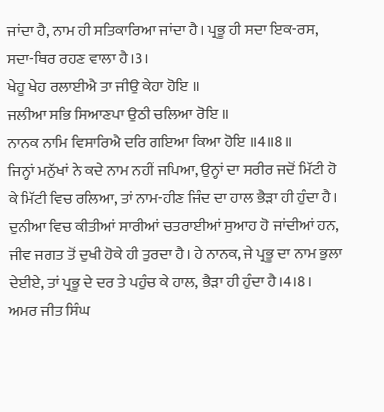ਜਾਂਦਾ ਹੈ, ਨਾਮ ਹੀ ਸਤਿਕਾਰਿਆ ਜਾਂਦਾ ਹੈ। ਪ੍ਰਭੂ ਹੀ ਸਦਾ ਇਕ-ਰਸ, ਸਦਾ-ਥਿਰ ਰਹਣ ਵਾਲਾ ਹੈ।3।
ਖੇਹੂ ਖੇਹ ਰਲਾਈਐ ਤਾ ਜੀਉ ਕੇਹਾ ਹੋਇ ॥
ਜਲੀਆ ਸਭਿ ਸਿਆਣਪਾ ਉਠੀ ਚਲਿਆ ਰੋਇ ॥
ਨਾਨਕ ਨਾਮਿ ਵਿਸਾਰਿਐ ਦਰਿ ਗਇਆ ਕਿਆ ਹੋਇ ॥4॥8॥
ਜਿਨ੍ਹਾਂ ਮਨੁੱਖਾਂ ਨੇ ਕਦੇ ਨਾਮ ਨਹੀਂ ਜਪਿਆ, ਉਨ੍ਹਾਂ ਦਾ ਸਰੀਰ ਜਦੋਂ ਮਿੱਟੀ ਹੋ ਕੇ ਮਿੱਟੀ ਵਿਚ ਰਲਿਆ, ਤਾਂ ਨਾਮ-ਹੀਣ ਜਿੰਦ ਦਾ ਹਾਲ ਭੈੜਾ ਹੀ ਹੁੰਦਾ ਹੈ। ਦੁਨੀਆ ਵਿਚ ਕੀਤੀਆਂ ਸਾਰੀਆਂ ਚਤਰਾਈਆਂ ਸੁਆਹ ਹੋ ਜਾਂਦੀਆਂ ਹਨ, ਜੀਵ ਜਗਤ ਤੋਂ ਦੁਖੀ ਹੋਕੇ ਹੀ ਤੁਰਦਾ ਹੈ। ਹੇ ਨਾਨਕ, ਜੇ ਪ੍ਰਭੂ ਦਾ ਨਾਮ ਭੁਲਾ ਦੇਈਏ, ਤਾਂ ਪ੍ਰਭੂ ਦੇ ਦਰ ਤੇ ਪਹੁੰਚ ਕੇ ਹਾਲ, ਭੈੜਾ ਹੀ ਹੁੰਦਾ ਹੈ।4।8।
ਅਮਰ ਜੀਤ ਸਿੰਘ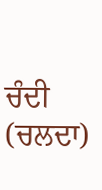ਚੰਦੀ (ਚਲਦਾ)